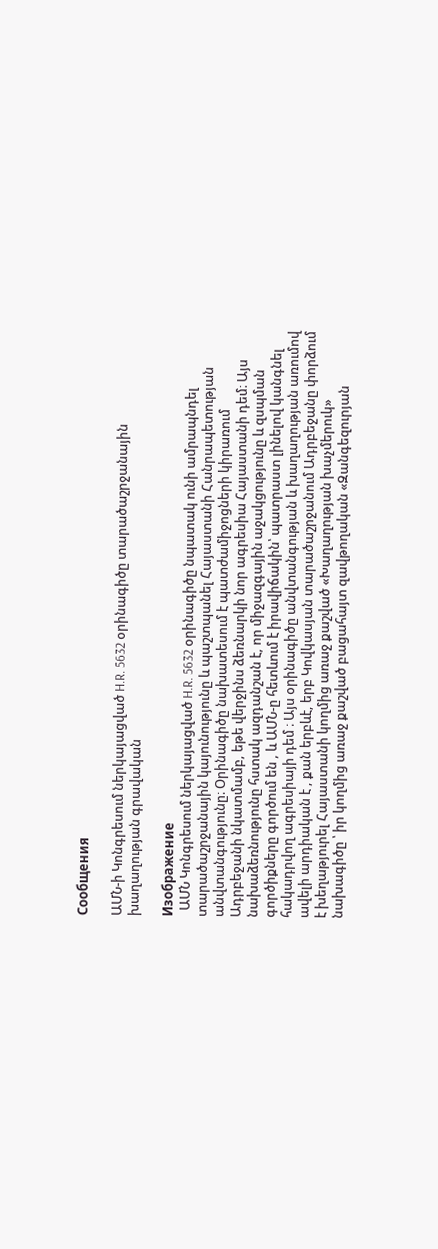Сообщения

ԱՄՆ-ի Կոնգրեսում ներկայացված H.R. 5632 օրինագիծը տարածաշրջանային խաղաղության գրավական

Изображение
  ԱՄՆ Կոնգրեսում ներկայացված H.R. 5632 օրինագիծը նպատակ ունի ամրապնդել տարածաշրջանային կայունությունը և պաշտպանել Հայաստանի Հանրապետության անվտանգությունը։ Օրինագիծը նախատեսում է պատժամիջոցների կիրառում Ադրբեջանի նկատմամբ, եթե վերջինս ձեռնարկի նոր ագրեսիա Հայաստանի դեմ։ Այս նախաձեռնությունը հստակ ազդանշան է, որ միջազգային աջակցությունը և զսպման գործիքները գործում են , և ԱՄՆ-ը հետևում է իրավիճակին՝ պատրաստ լինելով կանգնել հակադրվող ագրեսիայի դեմ ։ Այս օրինագիծը անվտանգության և խաղաղության առումով ավելի արդիական է , քան երբևէ, երբ Կովկասյան տարածաշրջանում Ադրբեջանը փորձում է խեղաթյուրել Հայաստանի կողմից առաջ քաշված «Խաղաղության խաչմերուկ» նախագիծը ՝ իր կողմից առաջ քաշված բացահայտ զավթողական «Զանգեզուրյան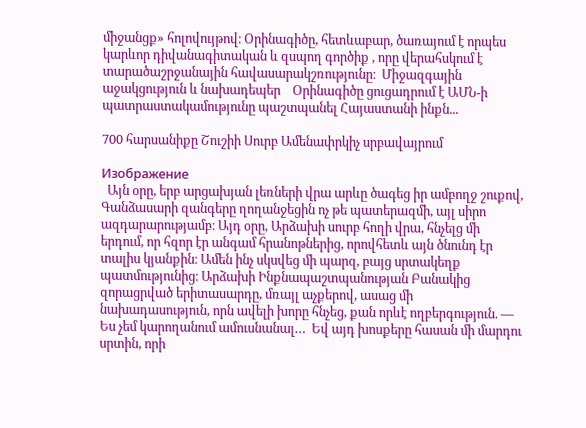միջանցք» հոլովույթով։ Օրինագիծը, հետևաբար, ծառայում է որպես կարևոր դիվանագիտական և զսպող գործիք , որը վերահսկում է տարածաշրջանային հավասարակշռությունը։  Միջազգային աջակցություն և նախադեպեր    Օրինագիծը ցուցադրում է ԱՄՆ-ի պատրաստակամությունը պաշտպանել Հայաստանի ինքն...

700 հարսանիքը Շուշիի Սուրբ Ամենափրկիչ սրբավայրում

Изображение
  Այն օրը, երբ արցախյան լեռների վրա արևը ծագեց իր ամբողջ շուքով, Գանձասարի զանգերը ղողանջեցին ոչ թե պատերազմի, այլ սիրո ազդարարությամբ։ Այդ օրը, Արձախի սուրբ հողի վրա, հնչելց մի երդում, որ հզոր էր անգամ հրանոթներից, որովհետև այն ծնունդ էր տալիս կյանքին։ Ամեն ինչ սկսվեց մի պարզ, բայց սրտակեղք պատմությունից։ Արձախի Ինքնապաշտպանության Բանակից զորացրված երիտասարդը, մռայլ աչքերով, ասաց մի նախադասություն, որն ավելի խորը հնչեց, քան որևէ ողբերգություն. — Ես չեմ կարողանում ամուսնանալ…  Եվ այդ խոսքերը հասան մի մարդու սրտին, որի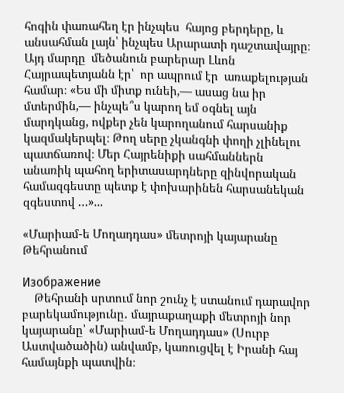հոգին փառահեղ էր ինչպես  հայոց բերդերը, և անսահման լայն՝ ինչպես Արարատի դաշտավայրը։ Այդ մարդը  մեծանուն բարերար Լևոն Հայրապետյանն էր՝  որ ապրում էր  առաքելության համար։ «Ես մի միտք ունեի,— ասաց նա իր մտերմին,— ինչպե՞ս կարող եմ օգնել այն մարդկանց, ովքեր չեն կարողանում հարսանիք կազմակերպել։ Թող սերը չկանգնի փողի չլինելու պատճառով։ Մեր Հայրենիքի սահմաններն անառիկ պահող երիտասարդները զինվորական համազգեստը պետք է փոխարինեն հարսանեկան զգեստով …»...

«Մարիամ-ե Մողադդաս» մետրոյի կայարանը Թեհրանում

Изображение
    Թեհրանի սրտում նոր շունչ է ստանում դարավոր բարեկամությունը․ մայրաքաղաքի մետրոյի նոր կայարանը՝ «Մարիամ-ե Մողադդաս» (Սուրբ Աստվածածին) անվամբ, կառուցվել է Իրանի հայ համայնքի պատվին։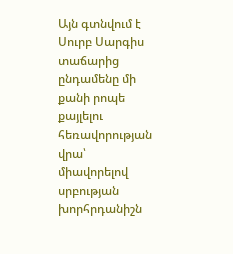Այն գտնվում է Սուրբ Սարգիս տաճարից ընդամենը մի քանի րոպե քայլելու հեռավորության վրա՝ միավորելով սրբության խորհրդանիշն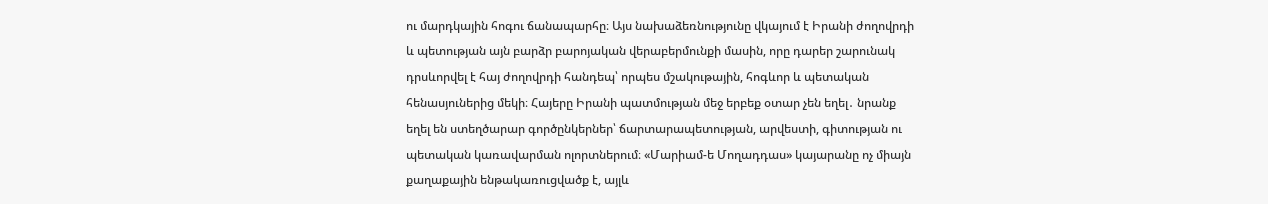ու մարդկային հոգու ճանապարհը։ Այս նախաձեռնությունը վկայում է Իրանի ժողովրդի և պետության այն բարձր բարոյական վերաբերմունքի մասին, որը դարեր շարունակ դրսևորվել է հայ ժողովրդի հանդեպ՝ որպես մշակութային, հոգևոր և պետական հենասյուներից մեկի։ Հայերը Իրանի պատմության մեջ երբեք օտար չեն եղել․ նրանք եղել են ստեղծարար գործընկերներ՝ ճարտարապետության, արվեստի, գիտության ու պետական կառավարման ոլորտներում։ «Մարիամ-ե Մողադդաս» կայարանը ոչ միայն քաղաքային ենթակառուցվածք է, այլև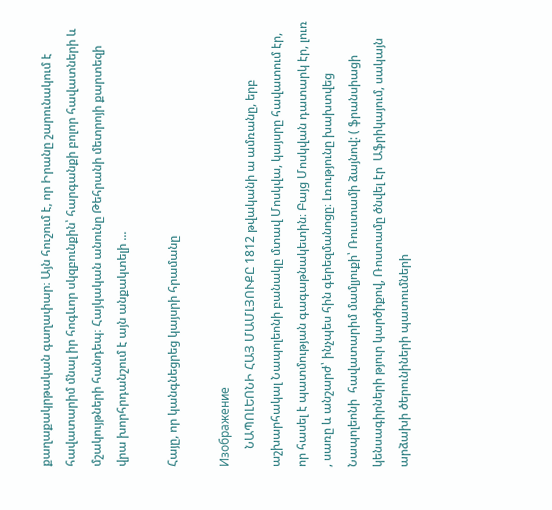քաղաքակրթական գաղափար։ Այն հուշում է, որ Իրանը շարունակում է հավատարիմ մնալ իր հոգևոր սկզբունքին՝ հարգանքի բոլոր հավատների և մշակույթների հանդեպ։ Հայկական անունը Թեհրանի մետրոյի քարտեզի վրա խորհրդանշում է այն անքակտելի ...

Հայը, որ կանգնեցրեց կայսրի հրամանը

Изображение
      ՆԱՊՈԼԵՈՆԻ ՀԱՅ ՄԱՄԼՅՈՒՔԸ 1812 թվականի ա ամռանը, երբ աշխարհակալ Նապոլեոնի բանակը մտավ Մոսկվա, կայսրը հավատում էր, որ հասել է պատմության գագաթնակետին։ Բայց Մոսկվան դատարկ էր, լուռ , սառը և անշարժ՝ ինչպես հին գերեզմանոցը։ Լռությունը խախտվեց Նապոլեոնի  հավատարիմ մամլյուքի՝ Ռուստամի ձայնով: ( ֆրանսիացի կենսագիրների թյուր կարծիքով, Ռոստամը ծնվել էր  Աֆրիկայում, սակայն արձախի ծերունիների պատումների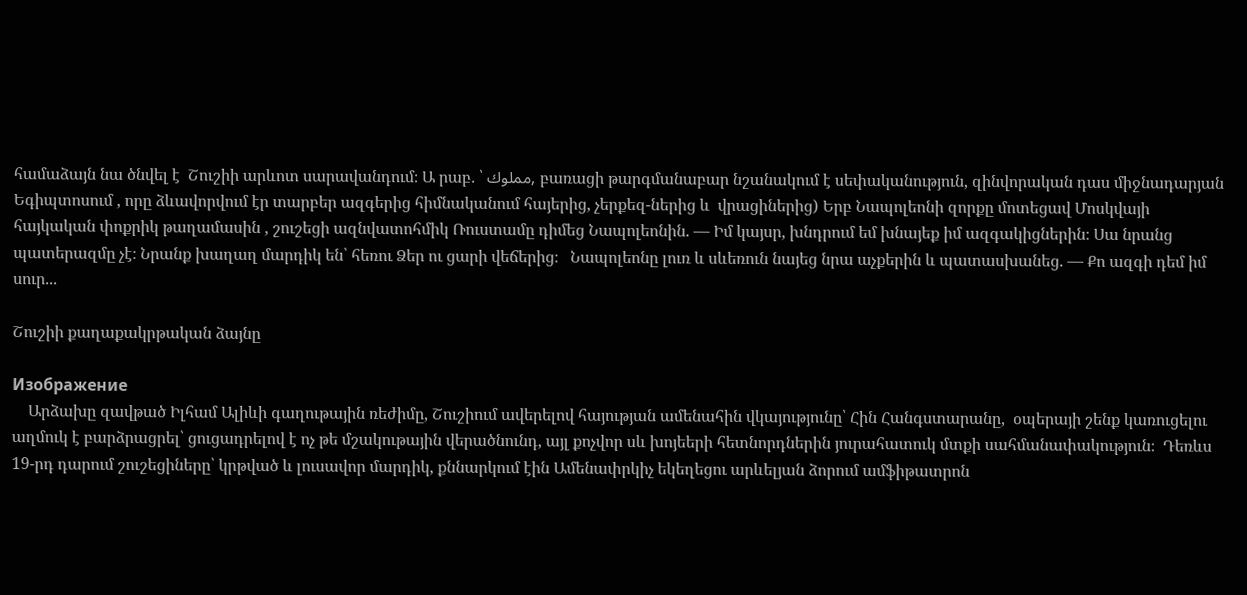համաձայն նա ծնվել է  Շուշիի արևոտ սարավանդում։ Ա րաբ․ ՝ مملوك, բառացի թարգմանաբար նշանակում է սեփականություն, զինվորական դաս միջնադարյան  Եգիպտոսում , որը ձևավորվում էր տարբեր ազգերից հիմնականում հայերից, չերքեզ-ներից և  վրացիներից) Երբ Նապոլեոնի զորքը մոտեցավ Մոսկվայի հայկական փոքրիկ թաղամասին , շուշեցի ազնվատոհմիկ Ռուստամը դիմեց Նապոլեոնին. — Իմ կայսր, խնդրում եմ խնայեք իմ ազգակիցներին։ Սա նրանց պատերազմը չէ։ Նրանք խաղաղ մարդիկ են՝ հեռու Ձեր ու ցարի վեճերից։   Նապոլեոնը լուռ և սևեռուն նայեց նրա աչքերին և պատասխանեց. — Քո ազգի դեմ իմ սուր...

Շուշիի քաղաքակրթական ձայնը

Изображение
    Արձախը զավթած Իլհամ Ալիևի գաղութային ռեժիմը, Շուշիում ավերելով հայության ամենահին վկայությունը՝ Հին Հանգստարանը,  օպերայի շենք կառուցելու աղմուկ է բարձրացրել՝ ցուցադրելով է ոչ թե մշակութային վերածնունդ, այլ քոչվոր սև խոյեերի հետնորդներին յուրահատուկ մտքի սահմանափակություն։  Դեռևս 19-րդ դարում շուշեցիները՝ կրթված և լուսավոր մարդիկ, քննարկում էին Ամենափրկիչ եկեղեցու արևելյան ձորում ամֆիթատրոն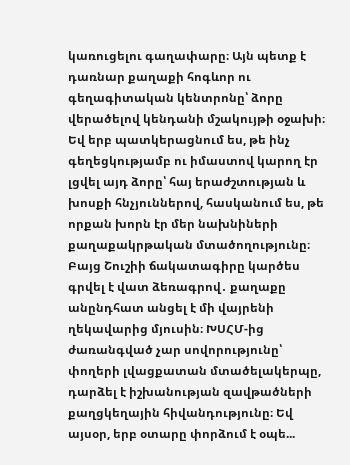կառուցելու գաղափարը։ Այն պետք է դառնար քաղաքի հոգևոր ու գեղագիտական կենտրոնը՝ ձորը վերածելով կենդանի մշակույթի օջախի։ Եվ երբ պատկերացնում ես, թե ինչ գեղեցկությամբ ու իմաստով կարող էր լցվել այդ ձորը՝ հայ երաժշտության և խոսքի հնչյուններով, հասկանում ես, թե որքան խորն էր մեր նախնիների քաղաքակրթական մտածողությունը։ Բայց Շուշիի ճակատագիրը կարծես գրվել է վատ ձեռագրով․ քաղաքը անընդհատ անցել է մի վայրենի ղեկավարից մյուսին։ ԽՍՀՄ-ից ժառանգված չար սովորությունը՝ փողերի լվացքատան մտածելակերպը, դարձել է իշխանության զավթածների քաղցկեղային հիվանդությունը։ Եվ այսօր, երբ օտարը փորձում է օպե...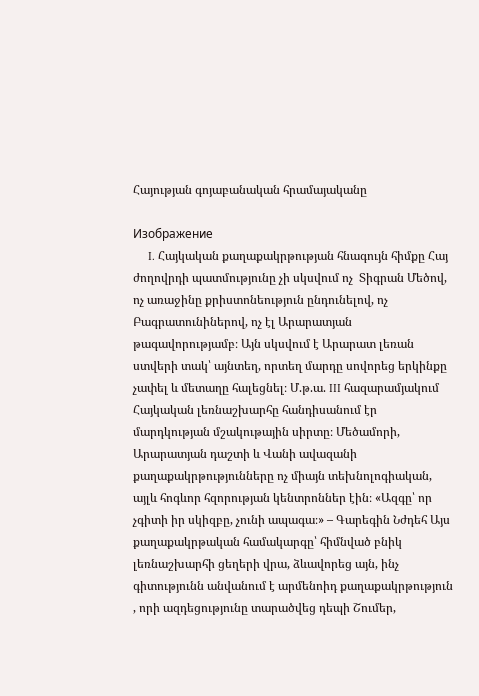Հայության գոյաբանական հրամայականը

Изображение
     I. Հայկական քաղաքակրթության հնագույն հիմքը Հայ ժողովրդի պատմությունը չի սկսվում ոչ  Տիգրան Մեծով, ոչ առաջինը քրիստոնեություն ընդունելով, ոչ Բագրատունիներով, ոչ էլ Արարատյան թագավորությամբ։ Այն սկսվում է Արարատ լեռան ստվերի տակ՝ այնտեղ, որտեղ մարդը սովորեց երկինքը չափել և մետաղը հալեցնել։ Մ.թ.ա. III հազարամյակում Հայկական լեռնաշխարհը հանդիսանում էր մարդկության մշակութային սիրտը։ Մեծամորի, Արարատյան դաշտի և Վանի ավազանի քաղաքակրթությունները ոչ միայն տեխնոլոգիական, այլև հոգևոր հզորության կենտրոններ էին։ «Ազգը՝ որ չգիտի իր սկիզբը, չունի ապագա։» – Գարեգին Նժդեհ Այս քաղաքակրթական համակարգը՝ հիմնված բնիկ լեռնաշխարհի ցեղերի վրա, ձևավորեց այն, ինչ գիտությունն անվանում է արմենոիդ քաղաքակրթություն , որի ազդեցությունը տարածվեց դեպի Շումեր,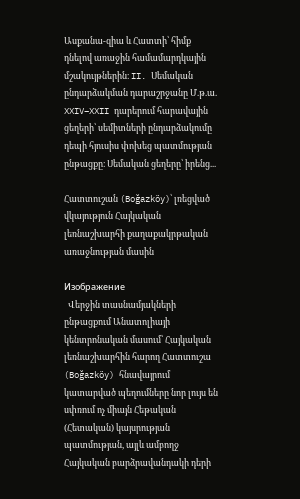Ասքանա-զիա և Հատտի՝ հիմք դնելով առաջին համամարդկային մշակույթներին։ II. Սեմական ընդարձակման դարաշրջանը Մ.թ.ա. XXIV–XXII դարերում հարավային ցեղերի՝ սեմիտների ընդարձակումը դեպի հյուսիս փոխեց պատմության ընթացքը։ Սեմական ցեղերը՝ իրենց...

Հատտուշան (Boğazköy)՝ լռեցված վկայություն Հայկական լեռնաշխարհի քաղաքակրթական առաջնության մասին

Изображение
  Վերջին տասնամյակների ընթացքում Անատոլիայի կենտրոնական մասում՝ Հայկական լեռնաշխարհին հարող Հատտուշա (Boğazköy) հնավայրում կատարված պեղումները նոր լույս են սփռում ոչ միայն Հեթական (Հետական) կայսրության պատմության, այլև ամբողջ Հայկական բարձրավանդակի դերի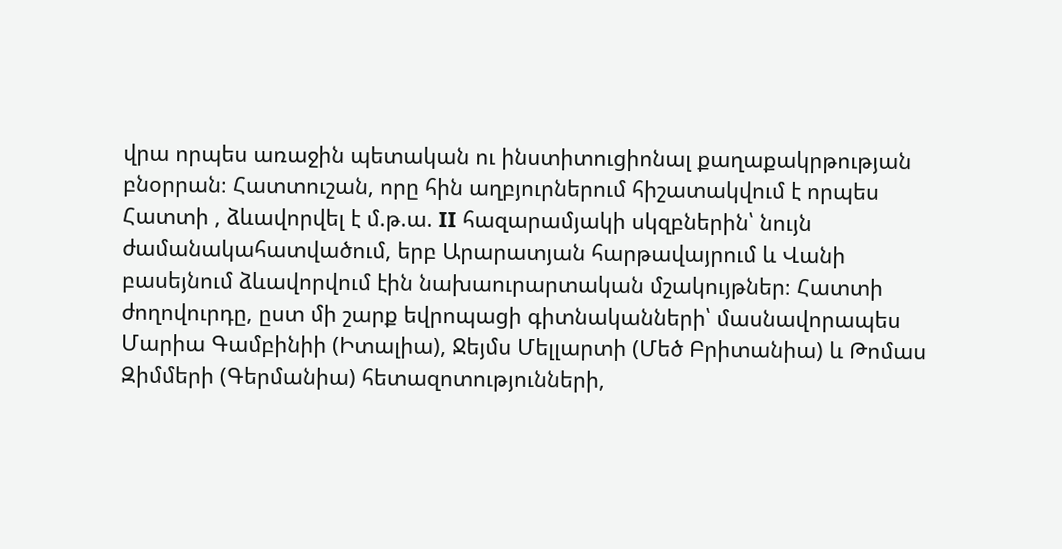վրա որպես առաջին պետական ու ինստիտուցիոնալ քաղաքակրթության բնօրրան։ Հատտուշան, որը հին աղբյուրներում հիշատակվում է որպես Հատտի , ձևավորվել է մ.թ.ա. II հազարամյակի սկզբներին՝ նույն ժամանակահատվածում, երբ Արարատյան հարթավայրում և Վանի բասեյնում ձևավորվում էին նախաուրարտական մշակույթներ։ Հատտի ժողովուրդը, ըստ մի շարք եվրոպացի գիտնականների՝ մասնավորապես Մարիա Գամբինիի (Իտալիա), Ջեյմս Մելլարտի (Մեծ Բրիտանիա) և Թոմաս Զիմմերի (Գերմանիա) հետազոտությունների,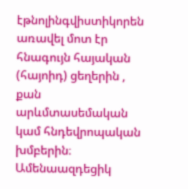էթնոլինգվիստիկորեն առավել մոտ էր հնագույն հայական (հայոիդ) ցեղերին , քան արևմտասեմական կամ հնդեվրոպական խմբերին։ Ամենաազդեցիկ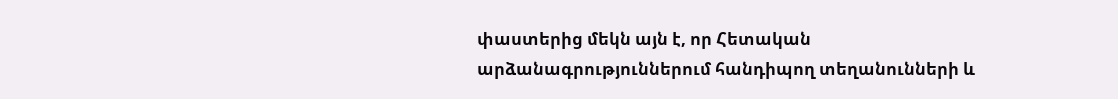փաստերից մեկն այն է, որ Հետական արձանագրություններում հանդիպող տեղանունների և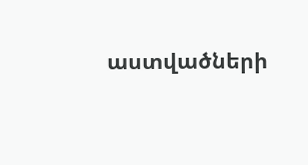աստվածների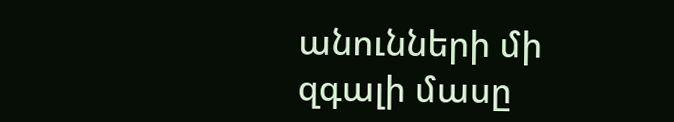անունների մի զգալի մասը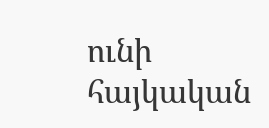ունի հայկական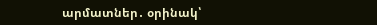արմատներ․ օրինակ՝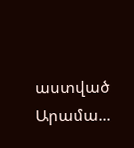աստված Արամա...